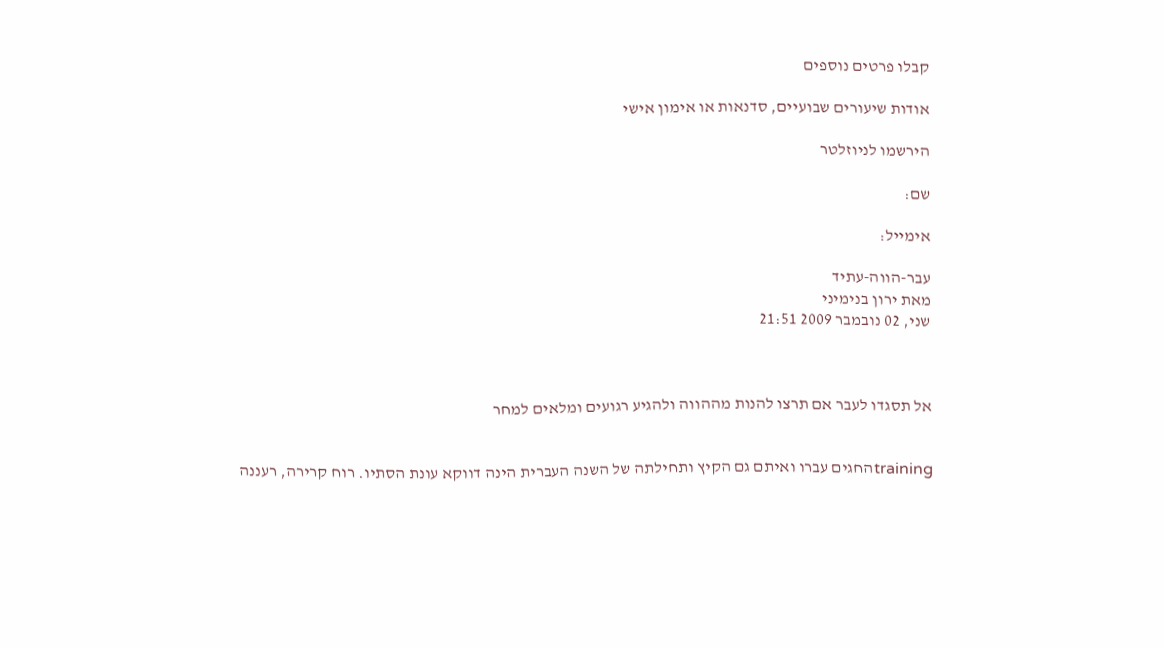קבלו פרטים נוספים

אודות שיעורים שבועיים, סדנאות או אימון אישי

הירשמו לניוזלטר

שם:

אימייל:

עבר-הווה-עתיד
מאת ירון בנימיני
שני, 02 נובמבר 2009 21:51



אל תסגדו לעבר אם תרצו להנות מההווה ולהגיע רגועים ומלאים למחר


trainingהחגים עברו ואיתם גם הקיץ ותחילתה של השנה העברית הינה דווקא עונת הסתיו. רוח קרירה, רעננה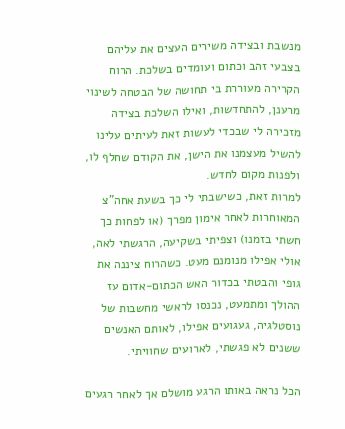מנשבת ובצידה משירים העצים את עליהם בצבעי זהב וכתום ועומדים בשלכת. הרוח הקרירה מעוררת בי תחושה של הבטחה לשינוי מרענן, להתחדשות, ואילו השלכת בצידה מזכירה לי שבכדי לעשות זאת לעיתים עלינו להשיל מעצמנו את הישן, את הקודם שחלף לו, ולפנות מקום לחדש.
למרות זאת, כשישבתי לי כך בשעת אחה"צ המאוחרות לאחר אימון מפרך (או לפחות כך חשתי בזמנו) וצפיתי בשקיעה, הרגשתי לאה, אולי אפילו מנומנם מעט. כשהרוח ציננה את גופי והבטתי בכדור האש הכתום-אדום עז ההולך ומתמעט, נכנסו לראשי מחשבות של נוסטלגיה, געגועים אפילו, לאותם האנשים ששנים לא פגשתי, לארועים שחוויתי.

הכל נראה באותו הרגע מושלם אך לאחר רגעים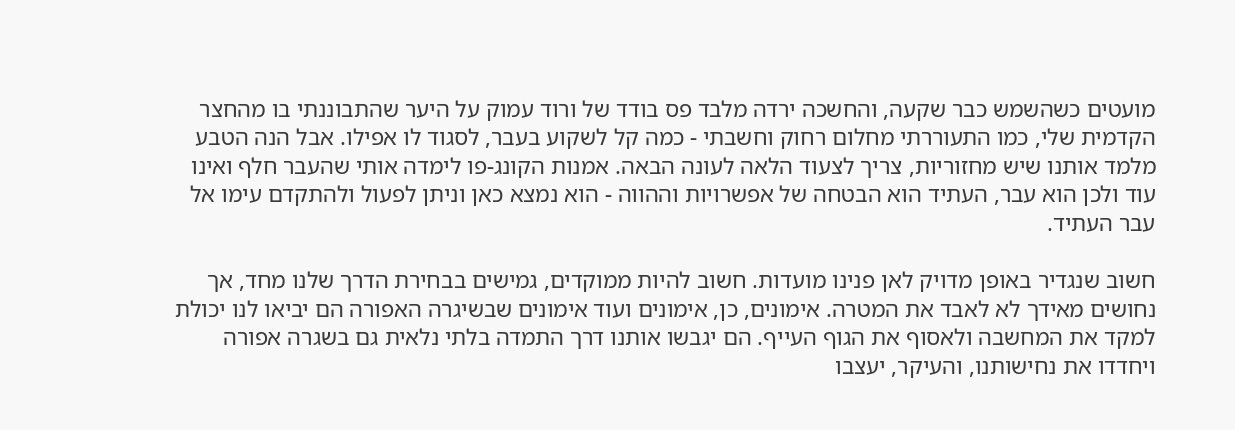מועטים כשהשמש כבר שקעה, והחשכה ירדה מלבד פס בודד של ורוד עמוק על היער שהתבוננתי בו מהחצר הקדמית שלי, כמו התעוררתי מחלום רחוק וחשבתי - כמה קל לשקוע בעבר, לסגוד לו אפילו. אבל הנה הטבע מלמד אותנו שיש מחזוריות, צריך לצעוד הלאה לעונה הבאה. אמנות הקונג-פו לימדה אותי שהעבר חלף ואינו עוד ולכן הוא עבר, העתיד הוא הבטחה של אפשרויות וההווה - הוא נמצא כאן וניתן לפעול ולהתקדם עימו אל עבר העתיד.

חשוב שנגדיר באופן מדויק לאן פנינו מועדות. חשוב להיות ממוקדים, גמישים בבחירת הדרך שלנו מחד, אך נחושים מאידך לא לאבד את המטרה. אימונים, כן, אימונים ועוד אימונים שבשיגרה האפורה הם יביאו לנו יכולת למקד את המחשבה ולאסוף את הגוף העייף. הם יגבשו אותנו דרך התמדה בלתי נלאית גם בשגרה אפורה ויחדדו את נחישותנו, והעיקר, יעצבו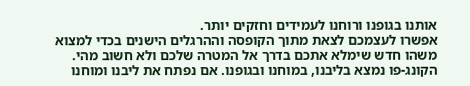אותנו בגופנו ורוחנו לעמידים וחזקים יותר.
אפשרו לעצמכם לצאת מתוך הקופסה וההרגלים הישנים בכדי למצוא משהו חדש שימלא אתכם בדרך אל המטרה שלכם ולא חשוב מהי. הקונג-פו נמצא בליבנו, במוחנו ובגופנו. אם נפתח את ליבנו ומוחנו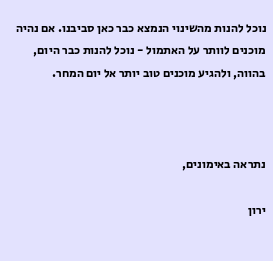נוכל להנות מהשינוי הנמצא כבר כאן סביבנו. אם נהיה מוכנים לוותר על האתמול - נוכל להנות כבר היום, בהווה, ולהגיע מוכנים טוב יותר אל יום המחר.



נתראה באימונים,

ירון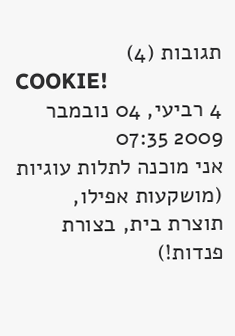תגובות (4)
COOKIE!
4 רביעי, 04 נובמבר 2009 07:35
אני מוכנה לתלות עוגיות (מושקעות אפילו, תוצרת בית, בצורת פנדות!)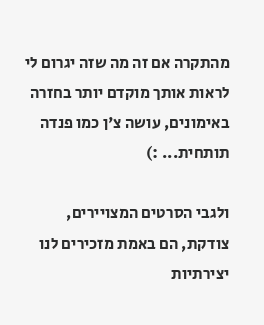מהתקרה אם זה מה שזה יגרום לי לראות אותך מוקדם יותר בחזרה באימונים, עושה צ'ן כמו פנדה תותחית... :)

ולגבי הסרטים המצויירים, צודקת, הם באמת מזכירים לנו יצירתיות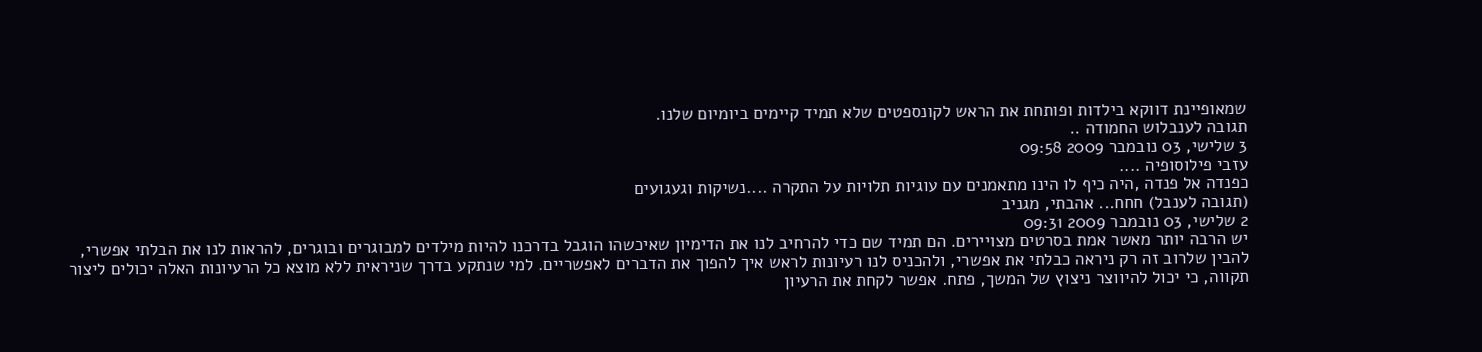שמאופיינת דווקא בילדות ופותחת את הראש לקונספטים שלא תמיד קיימים ביומיום שלנו.
תגובה לענבלוש החמודה ..
3 שלישי, 03 נובמבר 2009 09:58
עזבי פילוסופיה ....
כפנדה אל פנדה ,היה כיף לו הינו מתאמנים עם עוגיות תלויות על התקרה ....נשיקות וגעגועים
(תגובה לענבל) חחח... אהבתי, מגניב
2 שלישי, 03 נובמבר 2009 09:31
יש הרבה יותר מאשר אמת בסרטים מצויירים. הם תמיד שם כדי להרחיב לנו את הדימיון שאיכשהו הוגבל בדרכנו להיות מילדים למבוגרים ובוגרים, להראות לנו את הבלתי אפשרי, להבין שלרוב זה רק ניראה כבלתי את אפשרי, ולהכניס לנו רעיונות לראש איך להפוך את הדברים לאפשריים. למי שנתקע בדרך שניראית ללא מוצא כל הרעיונות האלה יכולים ליצור תקווה, כי יכול להיווצר ניצוץ של המשך, פתח. אפשר לקחת את הרעיון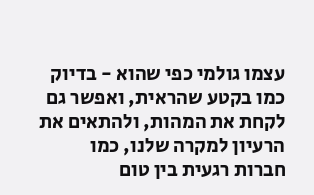עצמו גולמי כפי שהוא - בדיוק כמו בקטע שהראית, ואפשר גם לקחת את המהות, ולהתאים את הרעיון למקרה שלנו, כמו חברות רגעית בין טום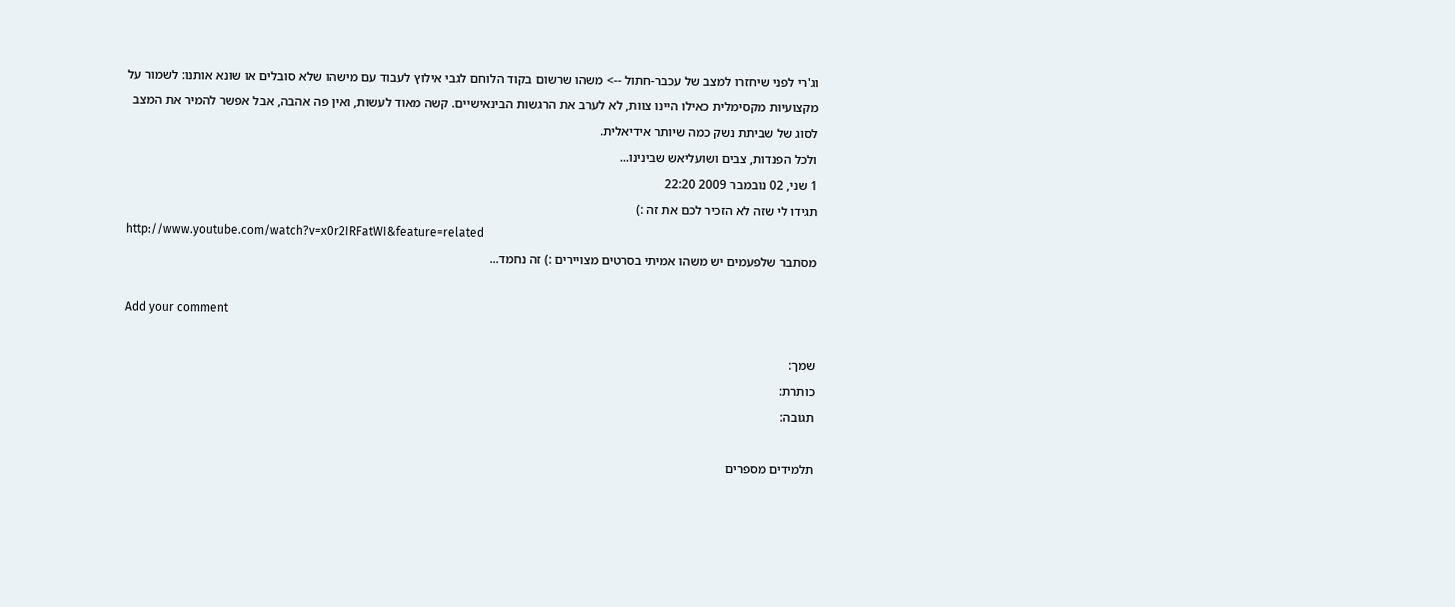וג'רי לפני שיחזרו למצב של עכבר-חתול --> משהו שרשום בקוד הלוחם לגבי אילוץ לעבוד עם מישהו שלא סובלים או שונא אותנו: לשמור על מקצועיות מקסימלית כאילו היינו צוות, לא לערב את הרגשות הבינאישיים. קשה מאוד לעשות, ואין פה אהבה, אבל אפשר להמיר את המצב לסוג של שביתת נשק כמה שיותר אידיאלית.
ולכל הפנדות, צבים ושועליאש שבינינו...
1 שני, 02 נובמבר 2009 22:20
תגידו לי שזה לא הזכיר לכם את זה :)
http://www.youtube.com/watch?v=x0r2IRFatWI&feature=related
מסתבר שלפעמים יש משהו אמיתי בסרטים מצויירים :) זה נחמד...

Add your comment

שמך:
כותרת:
תגובה:

תלמידים מספרים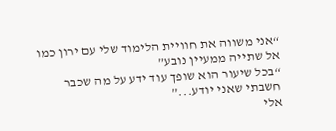“אני משווה את חוויית הלימוד שלי עם ירון כמו אל שתייה ממעיין נובע”
“בכל שיעור הוא שופך עוד ידע על מה שכבר חשבתי שאני יודע...”
אלי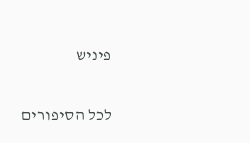פיניש

לכל הסיפורים